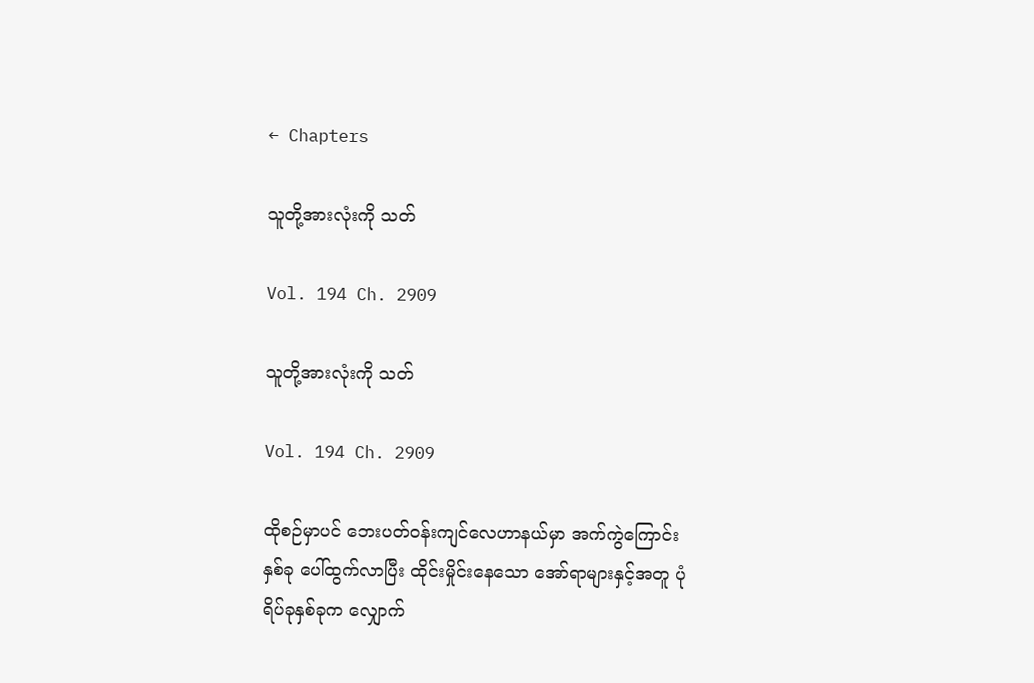← Chapters

သူတို့အားလုံးကို သတ်

Vol. 194 Ch. 2909

သူတို့အားလုံးကို သတ်

Vol. 194 Ch. 2909

ထိုစဉ်မှာပင် ဘေးပတ်ဝန်းကျင်လေဟာနယ်မှာ အက်ကွဲကြောင်းနှစ်ခု ပေါ်ထွက်လာပြီး ထိုင်းမှိုင်းနေသော အော်ရာများနှင့်အတူ ပုံရိပ်ခုနှစ်ခုက လျှောက်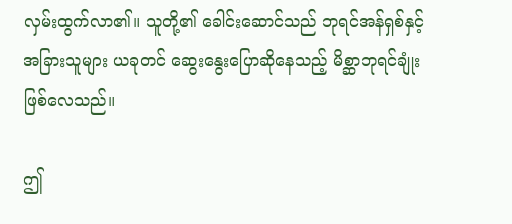လှမ်းထွက်လာ၏။ သူတို့၏ ခေါင်းဆောင်သည် ဘုရင်အန်ရှစ်နှင့် အခြားသူများ ယခုတင် ဆွေးနွေးပြောဆိုနေသည့် မိစ္ဆာဘုရင်ချုံး ဖြစ်လေသည်။

ဤ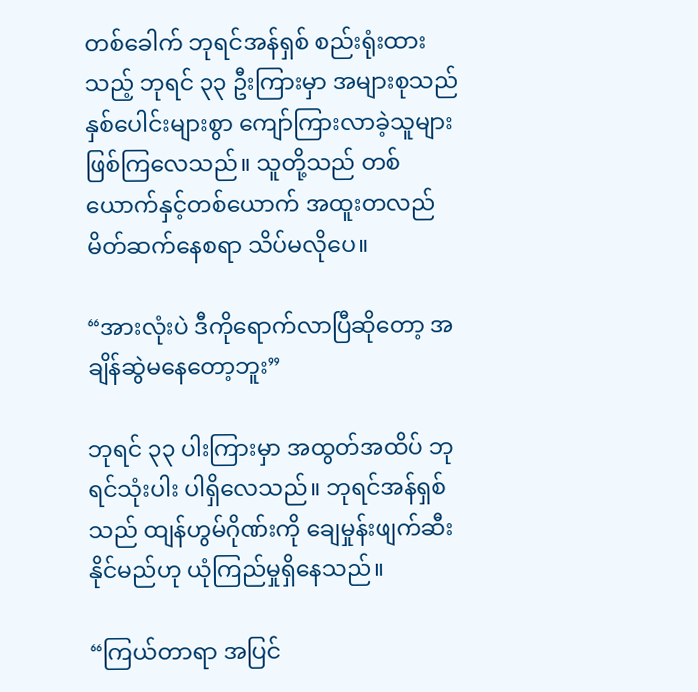တစ်ခေါက် ဘုရင်အန်ရှစ် စည်းရုံးထားသည့် ဘုရင် ၃၃ ဦးကြားမှာ အများစုသည် နှစ်ပေါင်းများစွာ ကျော်ကြားလာခဲ့သူများ ဖြစ်ကြလေသည်။ သူတို့သည် တစ်ယောက်နှင့်တစ်ယောက် အထူးတလည် မိတ်ဆက်နေစရာ သိပ်မလိုပေ။

“အားလုံးပဲ ဒီကိုရောက်လာပြီဆိုတော့ အချိန်ဆွဲမနေတော့ဘူး”

ဘုရင် ၃၃ ပါးကြားမှာ အထွတ်အထိပ် ဘုရင်သုံးပါး ပါရှိလေသည်။ ဘုရင်အန်ရှစ်သည် ထျန်ဟွမ်ဂိုဏ်းကို ချေမှုန်းဖျက်ဆီးနိုင်မည်ဟု ယုံကြည်မှုရှိနေသည်။

“ကြယ်တာရာ အပြင်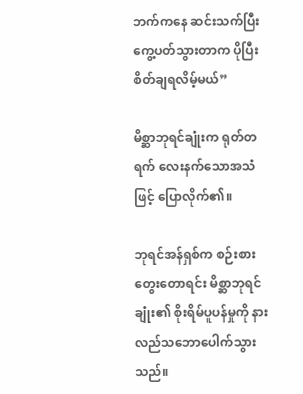ဘက်ကနေ ဆင်းသက်ပြီး ကွေ့ပတ်သွားတာက ပိုပြီးစိတ်ချရလိမ့်မယ်”

မိစ္ဆာဘုရင်ချုံးက ရုတ်တရက် လေးနက်သောအသံဖြင့် ပြောလိုက်၏။

ဘုရင်အန်ရှစ်က စဉ်းစားတွေးတောရင်း မိစ္ဆာဘုရင်ချုံး၏ စိုးရိမ်ပူပန်မှုကို နားလည်သဘောပေါက်သွားသည်။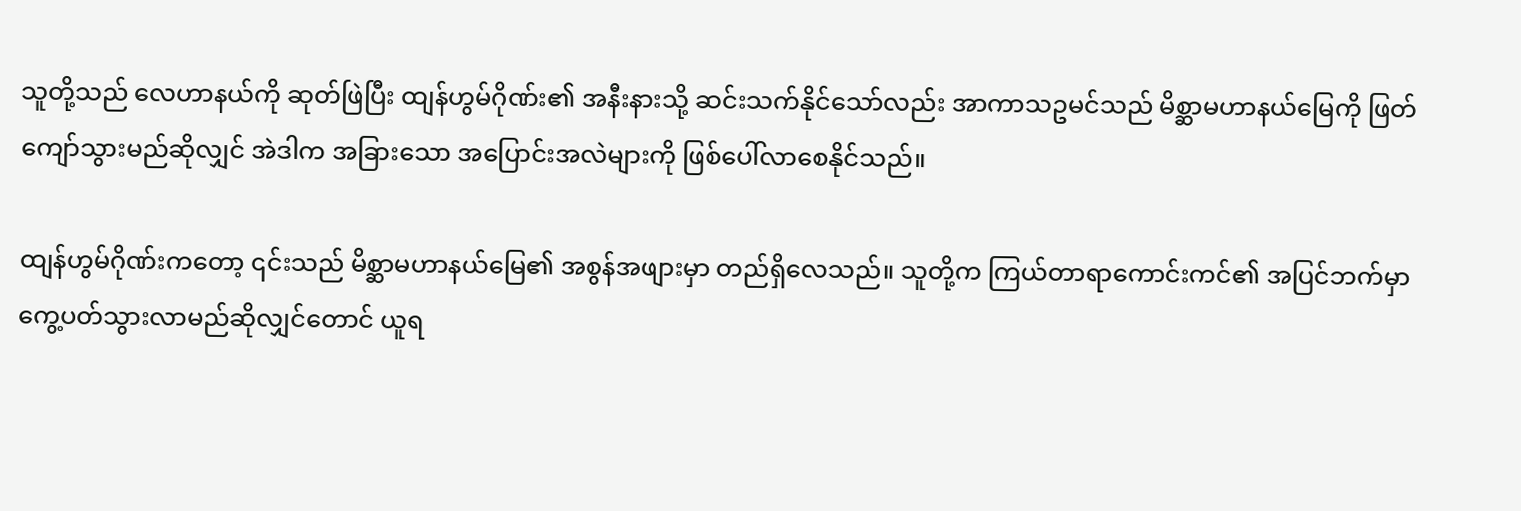သူတို့သည် လေဟာနယ်ကို ဆုတ်ဖြဲပြီး ထျန်ဟွမ်ဂိုဏ်း၏ အနီးနားသို့ ဆင်းသက်နိုင်သော်လည်း အာကာသဥမင်သည် မိစ္ဆာမဟာနယ်မြေကို ဖြတ်ကျော်သွားမည်ဆိုလျှင် အဲဒါက အခြားသော အပြောင်းအလဲများကို ဖြစ်ပေါ်လာစေနိုင်သည်။

ထျန်ဟွမ်ဂိုဏ်းကတော့ ၎င်းသည် မိစ္ဆာမဟာနယ်မြေ၏ အစွန်အဖျားမှာ တည်ရှိလေသည်။ သူတို့က ကြယ်တာရာကောင်းကင်၏ အပြင်ဘက်မှာ ကွေ့ပတ်သွားလာမည်ဆိုလျှင်တောင် ယူရ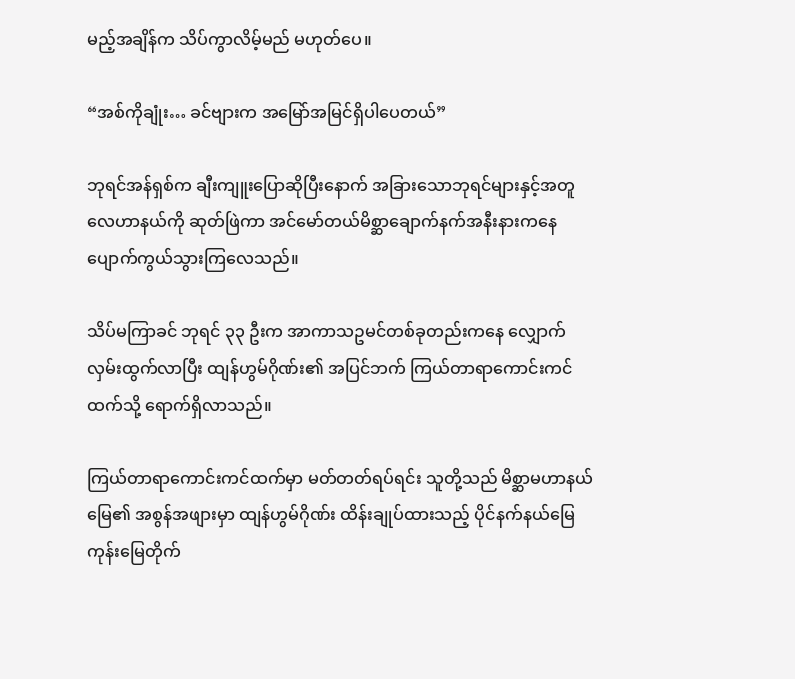မည့်အချိန်က သိပ်ကွာလိမ့်မည် မဟုတ်ပေ။

“အစ်ကိုချုံး… ခင်ဗျားက အမြော်အမြင်ရှိပါပေတယ်”

ဘုရင်အန်ရှစ်က ချီးကျူးပြောဆိုပြီးနောက် အခြားသောဘုရင်များနှင့်အတူ လေဟာနယ်ကို ဆုတ်ဖြဲကာ အင်မော်တယ်မိစ္ဆာချောက်နက်အနီးနားကနေ ပျောက်ကွယ်သွားကြလေသည်။

သိပ်မကြာခင် ဘုရင် ၃၃ ဦးက အာကာသဥမင်တစ်ခုတည်းကနေ လျှောက်လှမ်းထွက်လာပြီး ထျန်ဟွမ်ဂိုဏ်း၏ အပြင်ဘက် ကြယ်တာရာကောင်းကင်ထက်သို့ ရောက်ရှိလာသည်။

ကြယ်တာရာကောင်းကင်ထက်မှာ မတ်တတ်ရပ်ရင်း သူတို့သည် မိစ္ဆာမဟာနယ်မြေ၏ အစွန်အဖျားမှာ ထျန်ဟွမ်ဂိုဏ်း ထိန်းချုပ်ထားသည့် ပိုင်နက်နယ်မြေ ကုန်းမြေတိုက်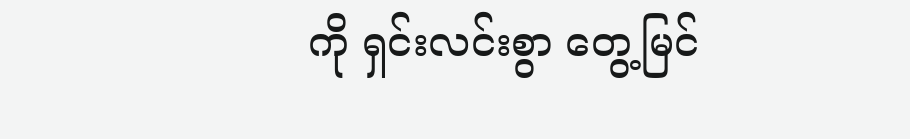ကို ရှင်းလင်းစွာ တွေ့မြင်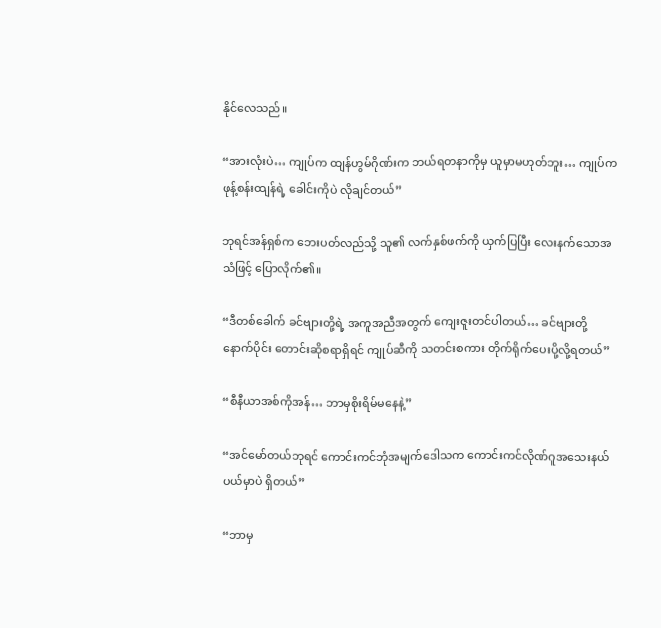နိုင်လေသည်။

“အားလုံးပဲ… ကျုပ်က ထျန်ဟွမ်ဂိုဏ်းက ဘယ်ရတနာကိုမှ ယူမှာမဟုတ်ဘူး… ကျုပ်က ဖုန့်စန်းထျန်ရဲ့ ခေါင်းကိုပဲ လိုချင်တယ်”

ဘုရင်အန်ရှစ်က ဘေးပတ်လည်သို့ သူ၏ လက်နှစ်ဖက်ကို ယှက်ပြပြီး လေးနက်သောအသံဖြင့် ပြောလိုက်၏။

“ဒီတစ်ခေါက် ခင်ဗျားတို့ရဲ့ အကူအညီအတွက် ကျေးဇူးတင်ပါတယ်… ခင်ဗျားတို့ နောက်ပိုင်း တောင်းဆိုစရာရှိရင် ကျုပ်ဆီကို သတင်းစကား တိုက်ရိုက်ပေးပို့လို့ရတယ်”

“စီနီယာအစ်ကိုအန်… ဘာမှစိုးရိမ်မနေနဲ့”

“အင်မော်တယ်ဘုရင် ကောင်းကင်ဘုံအမျက်ဒေါသက ကောင်းကင်လိုဏ်ဂူအသေးနယ်ပယ်မှာပဲ ရှိတယ်”

“ဘာမှ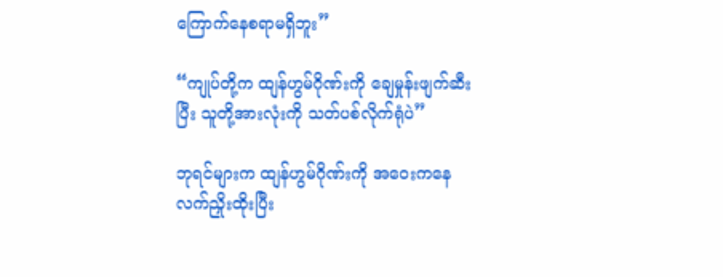ကြောက်နေစရာမရှိဘူး”

“ကျုပ်တို့က ထျန်ဟွမ်ဂိုဏ်းကို ချေမှုန်းဖျက်ဆီးပြီး သူတို့အားလုံးကို သတ်ပစ်လိုက်ရုံပဲ”

ဘုရင်များက ထျန်ဟွမ်ဂိုဏ်းကို အဝေးကနေ လက်ညှိုးထိုးပြီး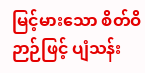မြင့်မားသော စိတ်ဝိဉာဉ်ဖြင့် ပျံသန်း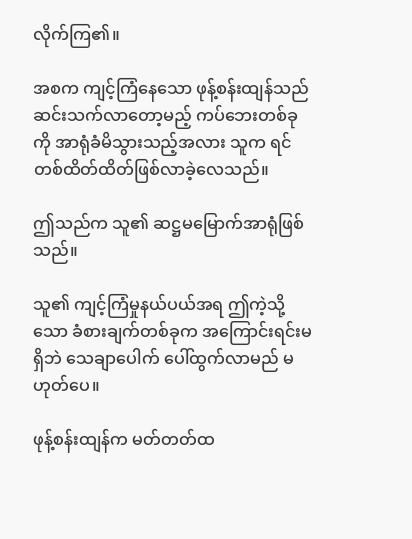လိုက်ကြ၏။

အစက ကျင့်ကြံနေသော ဖုန့်စန်းထျန်သည် ဆင်းသက်လာတော့မည့် ကပ်ဘေးတစ်ခုကို အာရုံခံမိသွားသည့်အလား သူက ရင်တစ်ထိတ်ထိတ်ဖြစ်လာခဲ့လေသည်။

ဤသည်က သူ၏ ဆဋ္ဌမမြောက်အာရုံဖြစ်သည်။

သူ၏ ကျင့်ကြံမှုနယ်ပယ်အရ ဤကဲ့သို့သော ခံစားချက်တစ်ခုက အကြောင်းရင်းမရှိဘဲ သေချာပေါက် ပေါ်ထွက်လာမည် မဟုတ်ပေ။

ဖုန့်စန်းထျန်က မတ်တတ်ထ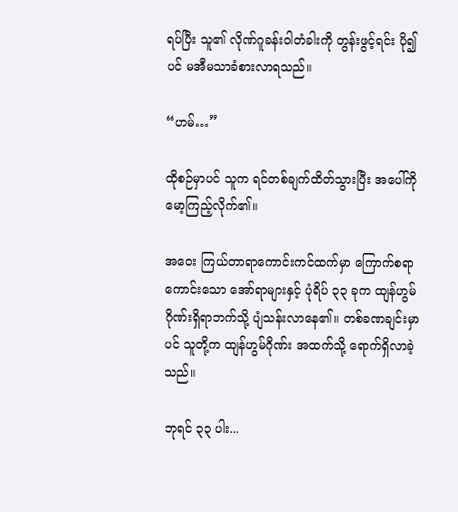ရပ်ပြီး သူ၏ လိုဏ်ဂူခန်းဝါတံခါးကို တွန်းဖွင့်ရင်း ပို၍ပင် မအီမသာခံစားလာရသည်။

“ဟမ်…”

ထိုစဉ်မှာပင် သူက ရင်တစ်ချက်ထိတ်သွားပြီး အပေါ်ကို မော့ကြည့်လိုက်၏။

အဝေး ကြယ်တာရာကောင်းကင်ထက်မှာ ကြောက်စရာကောင်းသော အော်ရာများနှင့် ပုံရိပ် ၃၃ ခုက ထျန်ဟွမ်ဂိုဏ်းရှိရာဘက်သို့ ပျံသန်းလာနေ၏။ တစ်ခဏချင်းမှာပင် သူတို့က ထျန်ဟွမ်ဂိုဏ်း အထက်သို့ ရောက်ရှိလာခဲ့သည်။

ဘုရင် ၃၃ ပါး...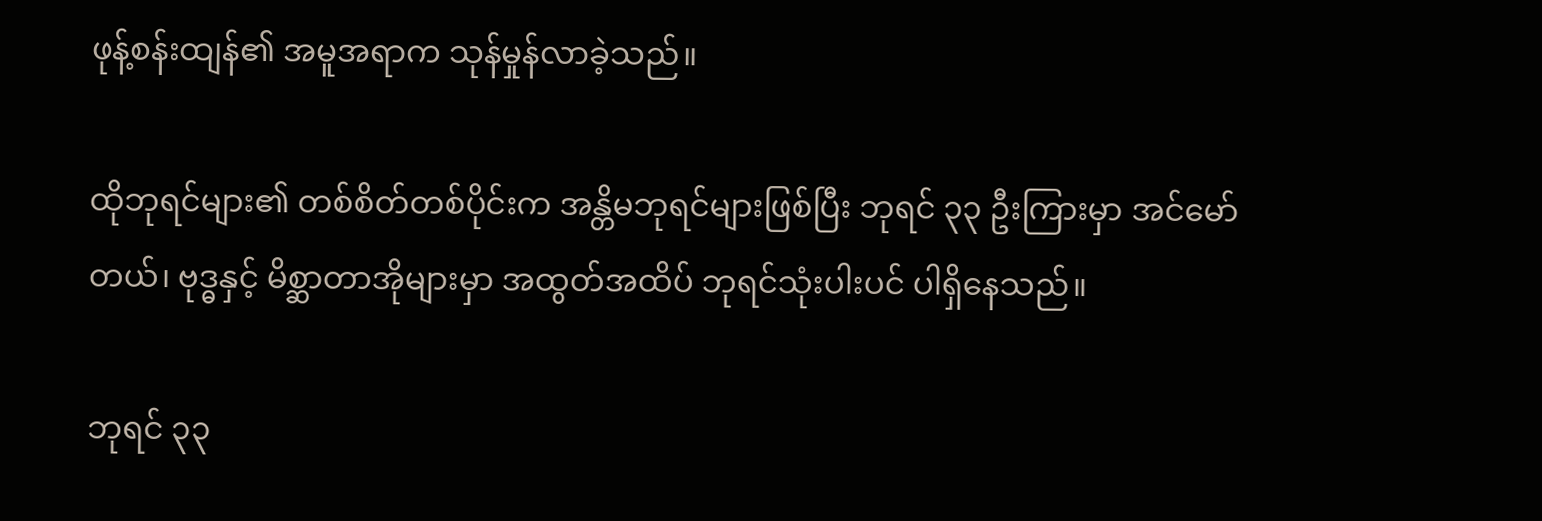ဖုန့်စန်းထျန်၏ အမူအရာက သုန်မှုန်လာခဲ့သည်။

ထိုဘုရင်များ၏ တစ်စိတ်တစ်ပိုင်းက အန္တိမဘုရင်များဖြစ်ပြီး ဘုရင် ၃၃ ဦးကြားမှာ အင်မော်တယ်၊ ဗုဒ္ဓနှင့် မိစ္ဆာတာအိုများမှာ အထွတ်အထိပ် ဘုရင်သုံးပါးပင် ပါရှိနေသည်။

ဘုရင် ၃၃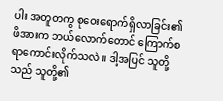ပါး အတူတကွ စုဝေးရောက်ရှိလာခြင်း၏ ဖိအားက ဘယ်လောက်တောင် ကြောက်စရာကောင်းလိုက်သလဲ။ ဒါ့အပြင် သူတို့သည် သူတို့၏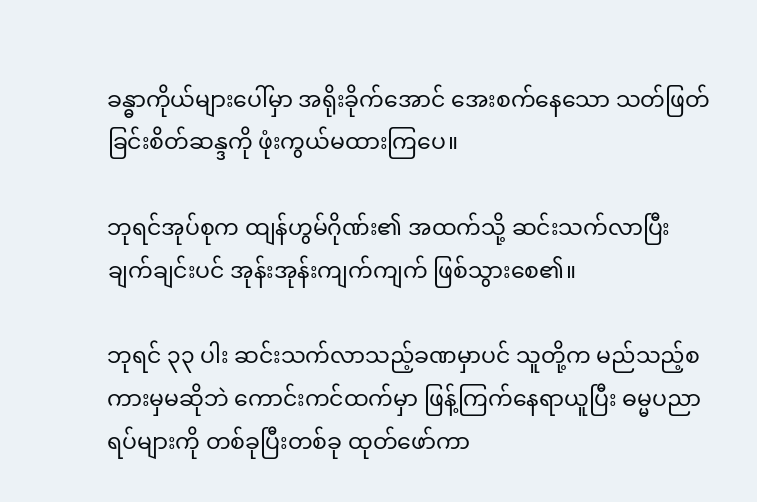ခန္ဓာကိုယ်များပေါ်မှာ အရိုးခိုက်အောင် အေးစက်နေသော သတ်ဖြတ်ခြင်းစိတ်ဆန္ဒကို ဖုံးကွယ်မထားကြပေ။

ဘုရင်အုပ်စုက ထျန်ဟွမ်ဂိုဏ်း၏ အထက်သို့ ဆင်းသက်လာပြီး ချက်ချင်းပင် အုန်းအုန်းကျက်ကျက် ဖြစ်သွားစေ၏။

ဘုရင် ၃၃ ပါး ဆင်းသက်လာသည့်ခဏမှာပင် သူတို့က မည်သည့်စကားမှမဆိုဘဲ ကောင်းကင်ထက်မှာ ဖြန့်ကြက်နေရာယူပြီး ဓမ္မပညာရပ်များကို တစ်ခုပြီးတစ်ခု ထုတ်ဖော်ကာ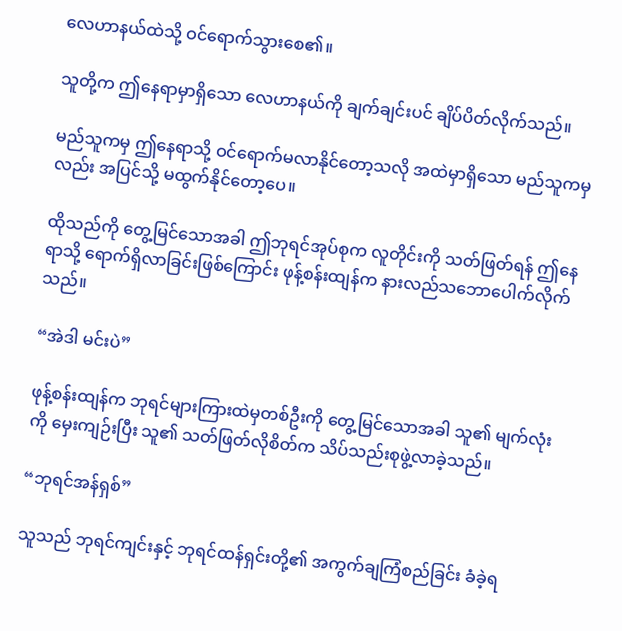လေဟာနယ်ထဲသို့ ဝင်ရောက်သွားစေ၏။

သူတို့က ဤနေရာမှာရှိသော လေဟာနယ်ကို ချက်ချင်းပင် ချိပ်ပိတ်လိုက်သည်။

မည်သူကမှ ဤနေရာသို့ ဝင်ရောက်မလာနိုင်တော့သလို အထဲမှာရှိသော မည်သူကမှလည်း အပြင်သို့ မထွက်နိုင်တော့ပေ။

ထိုသည်ကို တွေ့မြင်သောအခါ ဤဘုရင်အုပ်စုက လူတိုင်းကို သတ်ဖြတ်ရန် ဤနေရာသို့ ရောက်ရှိလာခြင်းဖြစ်ကြောင်း ဖုန့်စန်းထျန်က နားလည်သဘောပေါက်လိုက်သည်။

“အဲဒါ မင်းပဲ”

ဖုန့်စန်းထျန်က ဘုရင်များကြားထဲမှတစ်ဦးကို တွေ့မြင်သောအခါ သူ၏ မျက်လုံးကို မှေးကျဉ်းပြီး သူ၏ သတ်ဖြတ်လိုစိတ်က သိပ်သည်းစုဖွဲ့လာခဲ့သည်။

“ဘုရင်အန်ရှစ်”

သူသည် ဘုရင်ကျင်းနှင့် ဘုရင်ထန်ရှင်းတို့၏ အကွက်ချကြံစည်ခြင်း ခံခဲ့ရ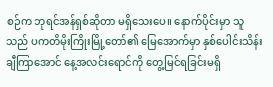စဉ်က ဘုရင်အန်ရှစ်ဆိုတာ မရှိသေးပေ။ နောက်ပိုင်းမှာ သူသည် ပကတိမိုးကြိုးမြို့တော်၏ မြေအောက်မှာ နှစ်ပေါင်းသိန်းချီကြာအောင် နေ့အလင်းရောင်ကို တွေ့မြင်ရခြင်းမရှိ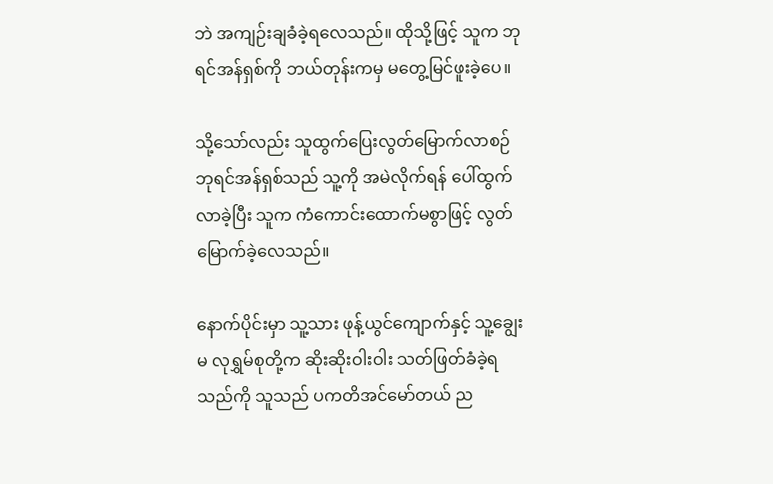ဘဲ အကျဉ်းချခံခဲ့ရလေသည်။ ထိုသို့ဖြင့် သူက ဘုရင်အန်ရှစ်ကို ဘယ်တုန်းကမှ မတွေ့မြင်ဖူးခဲ့ပေ။

သို့သော်လည်း သူထွက်ပြေးလွတ်မြောက်လာစဉ် ဘုရင်အန်ရှစ်သည် သူ့ကို အမဲလိုက်ရန် ပေါ်ထွက်လာခဲ့ပြီး သူက ကံကောင်းထောက်မစွာဖြင့် လွတ်မြောက်ခဲ့လေသည်။

နောက်ပိုင်းမှာ သူ့သား ဖုန့်ယွင်ကျောက်နှင့် သူ့ချွေးမ လုရွှမ်စုတို့က ဆိုးဆိုးဝါးဝါး သတ်ဖြတ်ခံခဲ့ရသည်ကို သူသည် ပကတိအင်မော်တယ် ည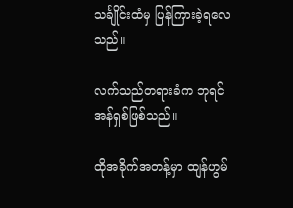သင်္ချိုင်းထံမှ ပြန်ကြားခဲ့ရလေသည်။

လက်သည်တရားခံက ဘုရင်အန်ရှစ်ဖြစ်သည်။

ထိုအခိုက်အတန့်မှာ ထျန်ဟွမ်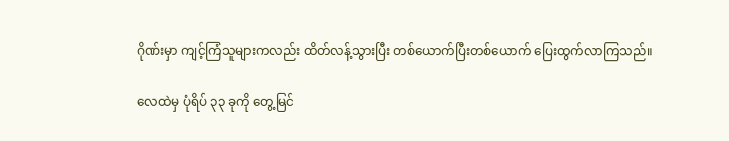ဂိုဏ်းမှာ ကျင့်ကြံသူများကလည်း ထိတ်လန့်သွားပြီး တစ်ယောက်ပြီးတစ်ယောက် ပြေးထွက်လာကြသည်။

လေထဲမှ ပုံရိပ် ၃၃ ခုကို တွေ့မြင်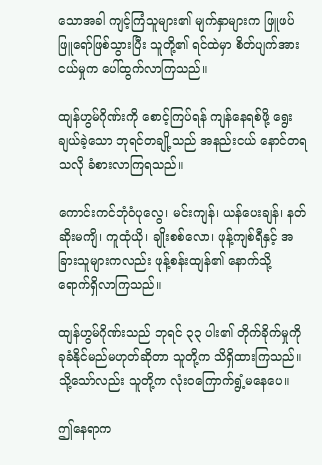သောအခါ ကျင့်ကြံသူများ၏ မျက်နှာများက ဖြူဖပ်ဖြူရော်ဖြစ်သွားပြီး သူတို့၏ ရင်ထဲမှာ စိတ်ပျက်အားငယ်မှုက ပေါ်ထွက်လာကြသည်။

ထျန်ဟွမ်ဂိုဏ်းကို စောင့်ကြပ်ရန် ကျန်နေရစ်ဖို့ ရွေးချယ်ခဲ့သော ဘုရင်တချို့သည် အနည်းငယ် နောင်တရသလို ခံစားလာကြရသည်။

ကောင်းကင်ဘုံဝံပုလွေ၊ မင်းကျန်၊ ယန်ပေးချန်၊ နတ်ဆိုးမကျိ၊ ကူထုံယို၊ ချိုးစစ်လော၊ ဖုန့်ကျစ်ရီနှင့် အခြားသူများကလည်း ဖုန့်စန်းထျန်၏ နောက်သို့ ရောက်ရှိလာကြသည်။

ထျန်ဟွမ်ဂိုဏ်းသည် ဘုရင် ၃၃ ပါး၏ တိုက်ခိုက်မှုကို ခုခံနိုင်မည်မဟုတ်ဆိုတာ သူတို့က သိရှိထားကြသည်။ သို့သော်လည်း သူတို့က လုံးဝကြောက်ရွံ့မနေပေ။

ဤနေရာက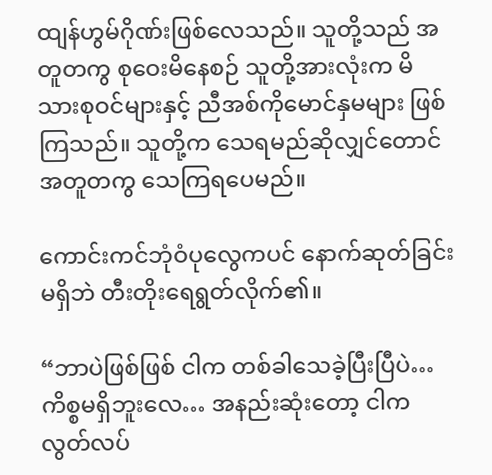ထျန်ဟွမ်ဂိုဏ်းဖြစ်လေသည်။ သူတို့သည် အတူတကွ စုဝေးမိနေစဉ် သူတို့အားလုံးက မိသားစုဝင်များနှင့် ညီအစ်ကိုမောင်နှမများ ဖြစ်ကြသည်။ သူတို့က သေရမည်ဆိုလျှင်တောင် အတူတကွ သေကြရပေမည်။

ကောင်းကင်ဘုံဝံပုလွေကပင် နောက်ဆုတ်ခြင်းမရှိဘဲ တီးတိုးရေရွတ်လိုက်၏။

“ဘာပဲဖြစ်ဖြစ် ငါက တစ်ခါသေခဲ့ပြီးပြီပဲ… ကိစ္စမရှိဘူးလေ… အနည်းဆုံးတော့ ငါက လွတ်လပ်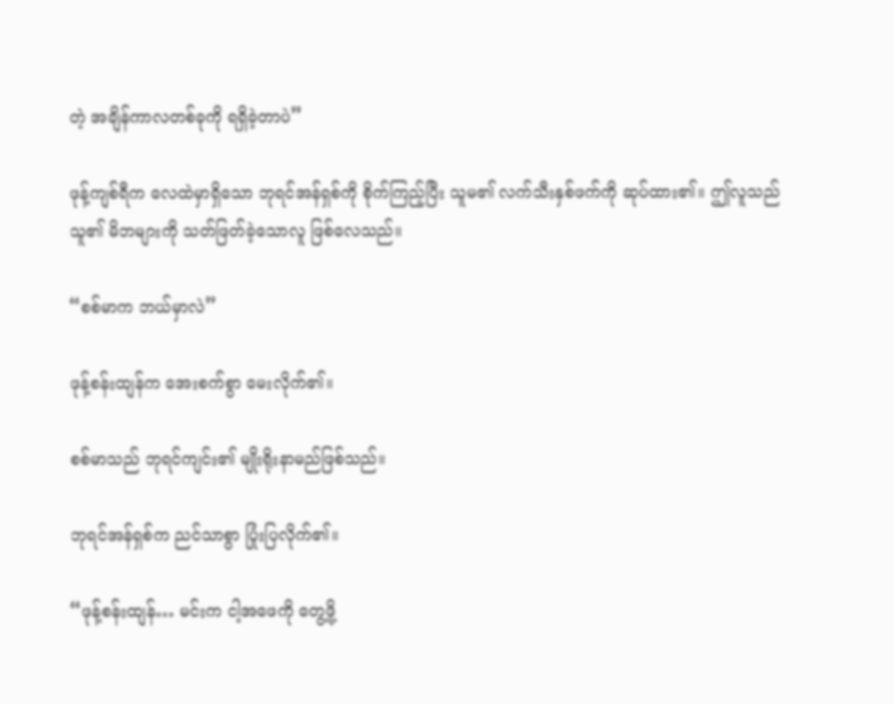တဲ့ အချိန်ကာလတစ်ခုကို ရရှိခဲ့တာပဲ”

ဖုန့်ကျစ်ရီက လေထဲမှာရှိသော ဘုရင်အန်ရှစ်ကို စိုက်ကြည့်ပြီး သူမ၏ လက်သီးနှစ်ဖက်ကို ဆုပ်ထား၏။ ဤလူသည် သူ၏ မိဘများကို သတ်ဖြတ်ခဲ့သောလူ ဖြစ်လေသည်။

“စစ်မာက ဘယ်မှာလဲ”

ဖုန့်စန်းထျန်က အေးစက်စွာ မေးလိုက်၏။

စစ်မာသည် ဘုရင်ကျင်း၏ မျိုးရိုးနာမည်ဖြစ်သည်။

ဘုရင်အန်ရှစ်က ညင်သာစွာ ပြုံးပြလိုက်၏။

“ဖုန့်စန်းထျန်… မင်းက ငါ့အဖေကို တွေ့ဖို့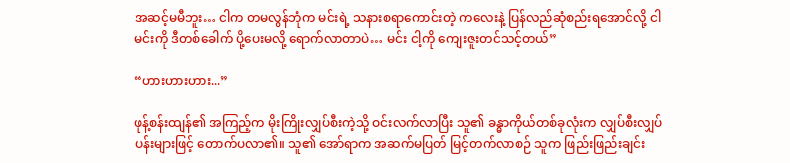အဆင့်မမီဘူး… ငါက တမလွန်ဘုံက မင်းရဲ့ သနားစရာကောင်းတဲ့ ကလေးနဲ့ ပြန်လည်ဆုံစည်းရအောင်လို့ ငါမင်းကို ဒီတစ်ခေါက် ပို့ပေးမလို့ ရောက်လာတာပဲ… မင်း ငါ့ကို ကျေးဇူးတင်သင့်တယ်”

“ဟားဟားဟား...”

ဖုန့်စန်းထျန်၏ အကြည့်က မိုးကြိုးလျှပ်စီးကဲ့သို့ ဝင်းလက်လာပြီး သူ၏ ခန္ဓာကိုယ်တစ်ခုလုံးက လျှပ်စီးလျှပ်ပန်းများဖြင့် တောက်ပလာ၏။ သူ၏ အော်ရာက အဆက်မပြတ် မြင့်တက်လာစဉ် သူက ဖြည်းဖြည်းချင်း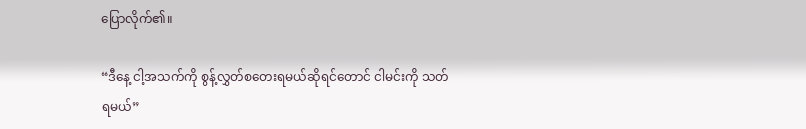ပြောလိုက်၏။

“ဒီနေ့ ငါ့အသက်ကို စွန့်လွှတ်စတေးရမယ်ဆိုရင်တောင် ငါမင်းကို သတ်ရမယ်”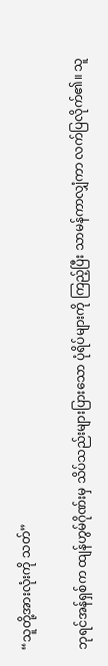“သူတို့အားလုံးကို သတ်”

ဘုရင်အန်ရှစ်က ထျန်ဟွမ်ဂိုဏ်းမှ သိပ်သည်းများပြားသော ပုံရိပ်များကို ကြည့်ပြီး သာမန်ကာလျှံကာ လက်ပြလိုက်၏။ သူ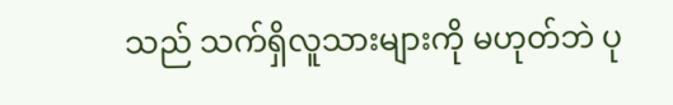သည် သက်ရှိလူသားများကို မဟုတ်ဘဲ ပု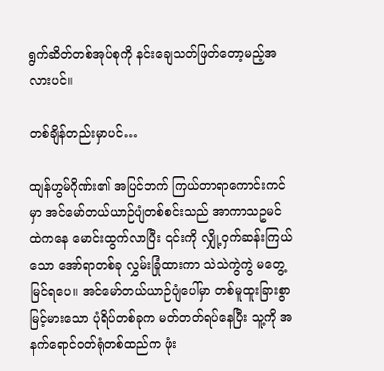ရွက်ဆိတ်တစ်အုပ်စုကို နင်းချေသတ်ဖြတ်တော့မည့်အလားပင်။

တစ်ချိန်တည်းမှာပင်…

ထျန်ဟွမ်ဂိုဏ်း၏ အပြင်ဘက် ကြယ်တာရာကောင်းကင်မှာ အင်မော်တယ်ယာဉ်ပျံတစ်စင်းသည် အာကာသဥမင်ထဲကနေ မောင်းထွက်လာပြီး ၎င်းကို လျှို့ဝှက်ဆန်းကြယ်သော အော်ရာတစ်ခု လွှမ်းခြုံထားကာ သဲသဲကွဲကွဲ မတွေ့မြင်ရပေ။ အင်မော်တယ်ယာဉ်ပျံပေါ်မှာ တစ်မူထူးခြားစွာ မြင့်မားသော ပုံရိပ်တစ်ခုက မတ်တတ်ရပ်နေပြီး သူ့ကို အနက်ရောင်ဝတ်ရုံတစ်ထည်က ဖုံး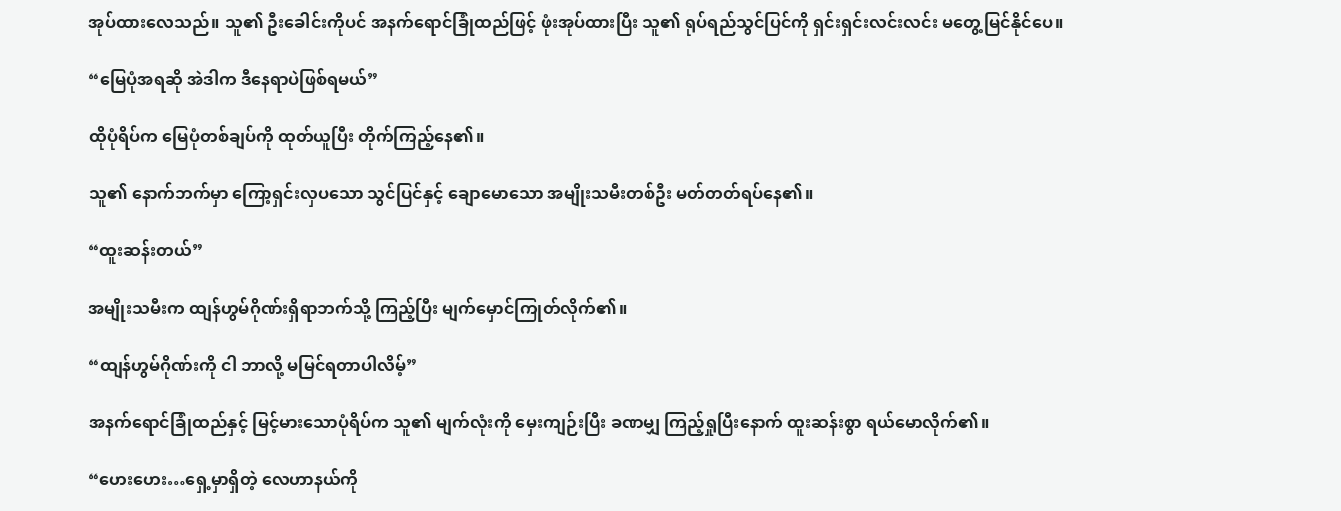အုပ်ထားလေသည်။ သူ၏ ဦးခေါင်းကိုပင် အနက်ရောင်ခြုံထည်ဖြင့် ဖုံးအုပ်ထားပြီး သူ၏ ရုပ်ရည်သွင်ပြင်ကို ရှင်းရှင်းလင်းလင်း မတွေ့မြင်နိုင်ပေ။

“မြေပုံအရဆို အဲဒါက ဒီနေရာပဲဖြစ်ရမယ်”

ထိုပုံရိပ်က မြေပုံတစ်ချပ်ကို ထုတ်ယူပြီး တိုက်ကြည့်နေ၏။

သူ၏ နောက်ဘက်မှာ ကြော့ရှင်းလှပသော သွင်ပြင်နှင့် ချောမောသော အမျိုးသမီးတစ်ဦး မတ်တတ်ရပ်နေ၏။

“ထူးဆန်းတယ်”

အမျိုးသမီးက ထျန်ဟွမ်ဂိုဏ်းရှိရာဘက်သို့ ကြည့်ပြီး မျက်မှောင်ကြုတ်လိုက်၏။

“ထျန်ဟွမ်ဂိုဏ်းကို ငါ ဘာလို့ မမြင်ရတာပါလိမ့်”

အနက်ရောင်ခြုံထည်နှင့် မြင့်မားသောပုံရိပ်က သူ၏ မျက်လုံးကို မှေးကျဉ်းပြီး ခဏမျှ ကြည့်ရှုပြီးနောက် ထူးဆန်းစွာ ရယ်မောလိုက်၏။

“ဟေးဟေး…ရှေ့မှာရှိတဲ့ လေဟာနယ်ကို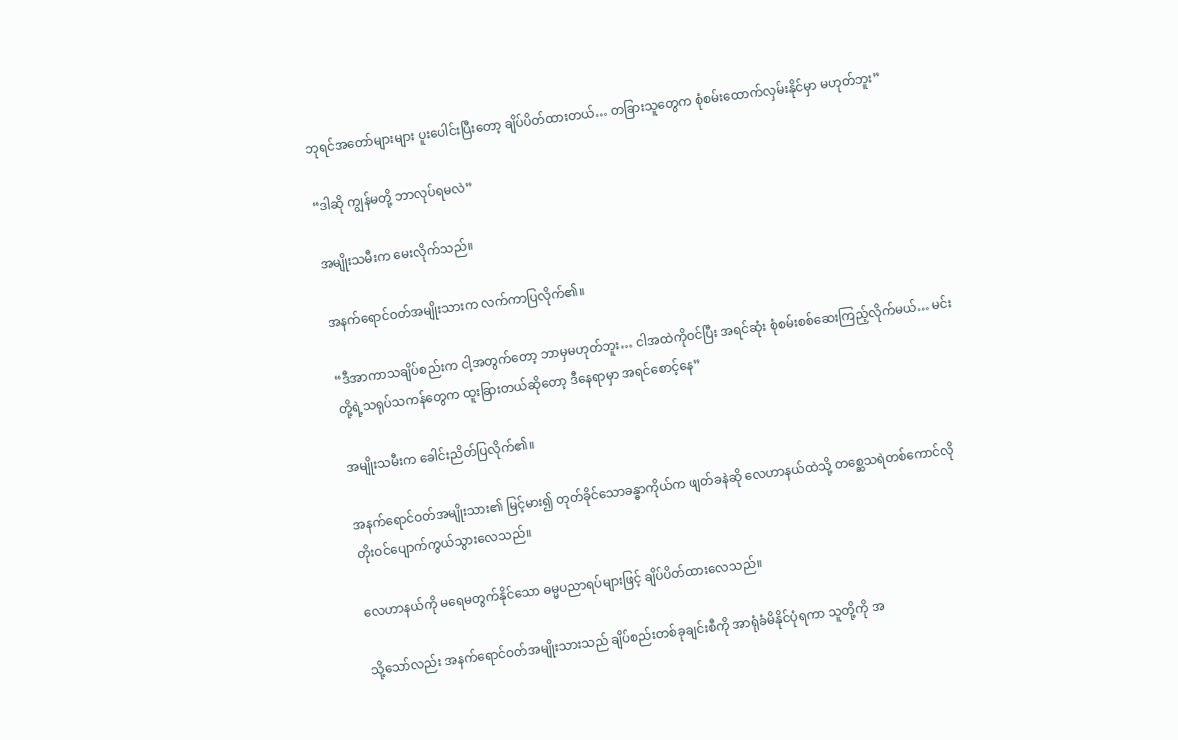ဘုရင်အတော်များများ ပူးပေါင်းပြီးတော့ ချိပ်ပိတ်ထားတယ်… တခြားသူတွေက စုံစမ်းထောက်လှမ်းနိုင်မှာ မဟုတ်ဘူး”

“ဒါဆို ကျွန်မတို့ ဘာလုပ်ရမလဲ”

အမျိုးသမီးက မေးလိုက်သည်။

အနက်ရောင်ဝတ်အမျိုးသားက လက်ကာပြလိုက်၏။

“ဒီအာကာသချိပ်စည်းက ငါ့အတွက်တော့ ဘာမှမဟုတ်ဘူး… ငါအထဲကိုဝင်ပြီး အရင်ဆုံး စုံစမ်းစစ်ဆေးကြည့်လိုက်မယ်… မင်းတို့ရဲ့သရုပ်သကန်တွေက ထူးခြားတယ်ဆိုတော့ ဒီနေရာမှာ အရင်စောင့်နေ”

အမျိုးသမီးက ခေါင်းညိတ်ပြလိုက်၏။

အနက်ရောင်ဝတ်အမျိုးသား၏ မြင့်မား၍ တုတ်ခိုင်သောခန္ဓာကိုယ်က ဖျတ်ခနဲဆို လေဟာနယ်ထဲသို့ တစ္ဆေသရဲတစ်ကောင်လို တိုးဝင်ပျောက်ကွယ်သွားလေသည်။

လေဟာနယ်ကို မရေမတွက်နိုင်သော ဓမ္မပညာရပ်များဖြင့် ချိပ်ပိတ်ထားလေသည်။

သို့သော်လည်း အနက်ရောင်ဝတ်အမျိုးသားသည် ချိပ်စည်းတစ်ခုချင်းစီကို အာရုံခံမိနိုင်ပုံရကာ သူတို့ကို အ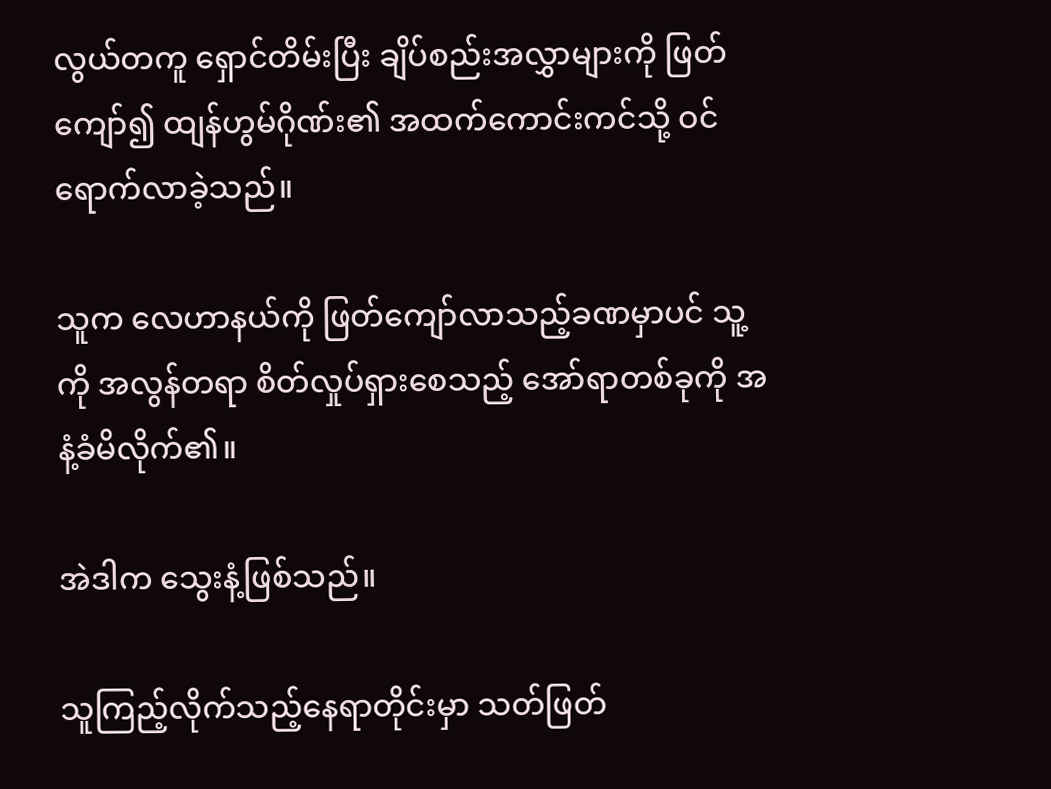လွယ်တကူ ရှောင်တိမ်းပြီး ချိပ်စည်းအလွှာများကို ဖြတ်ကျော်၍ ထျန်ဟွမ်ဂိုဏ်း၏ အထက်ကောင်းကင်သို့ ဝင်ရောက်လာခဲ့သည်။

သူက လေဟာနယ်ကို ဖြတ်ကျော်လာသည့်ခဏမှာပင် သူ့ကို အလွန်တရာ စိတ်လှုပ်ရှားစေသည့် အော်ရာတစ်ခုကို အနံ့ခံမိလိုက်၏။

အဲဒါက သွေးနံ့ဖြစ်သည်။

သူကြည့်လိုက်သည့်နေရာတိုင်းမှာ သတ်ဖြတ်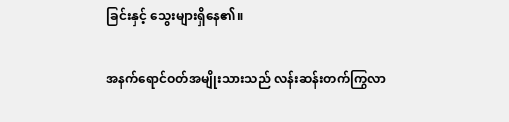ခြင်းနှင့် သွေးများရှိနေ၏။

အနက်ရောင်ဝတ်အမျိုးသားသည် လန်းဆန်းတက်ကြွလာ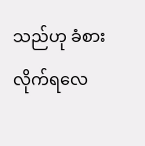သည်ဟု ခံစားလိုက်ရလေ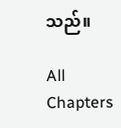သည်။

All Chapters